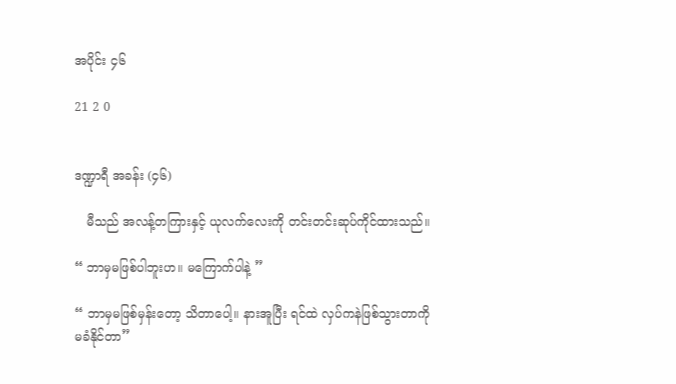အပိုင်း ၄၆

21 2 0


ဒဏ္ဍာရီ အခန်း (၄၆)

   မီသည် အလန့်တကြားနှင့် ယုလက်လေးကို တင်းတင်းဆုပ်ကိုင်ထားသည်။

“ ဘာမှမဖြစ်ပါဘူးဟ။ မကြောက်ပါနဲ့ ”

“ ဘာမှမဖြစ်မှန်းတော့ သိတာပေါ့။ နားအူပြီး ရင်ထဲ လှပ်ကနဲဖြစ်သွားတာကို မခံနိုင်တာ”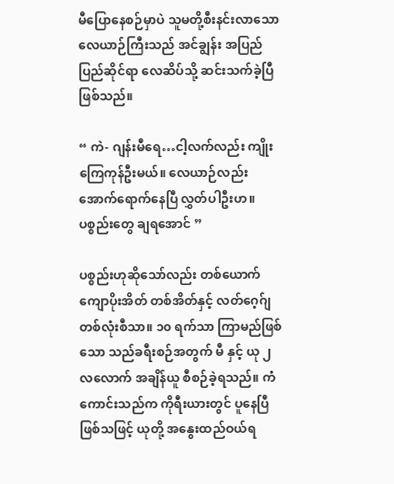မီပြောနေစဉ်မှာပဲ သူမတို့စီးနင်းလာသော လေယာဉ်ကြီးသည် အင်ချွန်း အပြည်ပြည်ဆိုင်ရာ လေဆိပ်သို့ ဆင်းသက်ခဲ့ပြီဖြစ်သည်။

“ ကဲ- ဂျန်းမီရေ…ငါ့လက်လည်း ကျိုးကြေကုန်ဦးမယ်။ လေယာဉ်လည်း အောက်ရောက်နေပြီ လွှတ်ပါဦးဟ။ ပစ္စည်းတွေ ချရအောင် ”

ပစ္စည်းဟုဆိုသော်လည်း တစ်ယောက် ကျောပိုးအိတ် တစ်အိတ်နှင့် လတ်ဂေ့ဂ်ျ တစ်လုံးစီသာ။ ၁၀ ရက်သာ ကြာမည်ဖြစ်သော သည်ခရီးစဉ်အတွက် မီ နှင့် ယု ၂ လလောက် အချိန်ယူ စီစဉ်ခဲ့ရသည်။ ကံကောင်းသည်က ကိုရီးယားတွင် ပူနေပြီဖြစ်သဖြင့် ယုတို့ အနွေးထည်ဝယ်ရ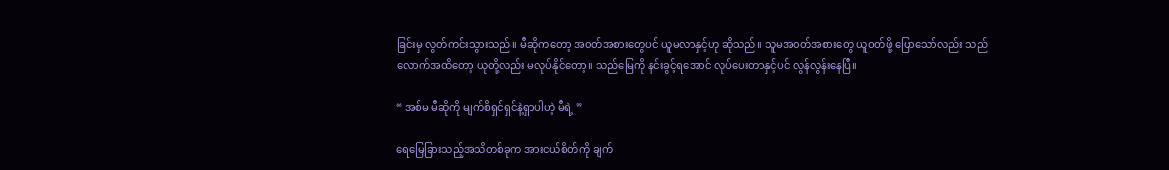ခြင်းမှ လွတ်ကင်းသွားသည်။ မီဆိုကတော့ အ၀တ်အစားတွေပင် ယူမလာနှင့်ဟု ဆိုသည်။ သူမအ၀တ်အစားတွေ ယူဝတ်ဖို့ ပြောသော်လည်း သည်လောက်အထိတော့ ယုတို့လည်း မလုပ်နိုင်တော့။ သည်မြေကို နင်းခွင့်ရအောင် လုပ်ပေးတာနှင့်ပင် လွန်လွန်းနေပြီ။

“ အစ်မ မီဆိုကို မျက်စိရှင်ရှင်နဲ့ရှာပါဟဲ့ မီရဲ့ ”

ရေမြေခြားသည့်အသိတစ်ခုက အားငယ်စိတ်ကို ချက်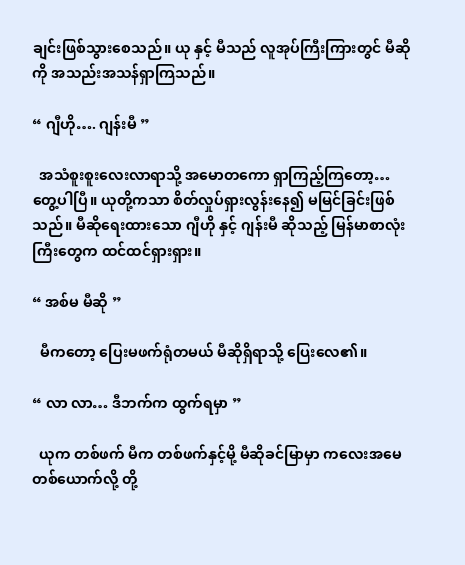ချင်းဖြစ်သွားစေသည်။ ယု နှင့် မီသည် လူအုပ်ကြီးကြားတွင် မီဆိုကို အသည်းအသန်ရှာကြသည်။

“ ဂျီဟို…. ဂျန်းမီ ”

  အသံစူးစူးလေးလာရာသို့ အမောတကော ရှာကြည့်ကြတော့… တွေ့ပါပြီ။ ယုတို့ကသာ စိတ်လှုပ်ရှားလွန်းနေ၍ မမြင်ခြင်းဖြစ်သည်။ မီဆိုရေးထားသော ဂျီဟို နှင့် ဂျန်းမီ ဆိုသည့် မြန်မာစာလုံးကြီးတွေက ထင်ထင်ရှားရှား။

“ အစ်မ မီဆို ”

  မီကတော့ ပြေးမဖက်ရုံတမယ် မီဆိုရှိရာသို့ ပြေးလေ၏။

“ လာ လာ… ဒီဘက်က ထွက်ရမှာ ”

  ယုက တစ်ဖက် မီက တစ်ဖက်နှင့်မို့ မီဆိုခင်မြာမှာ ကလေးအမေတစ်ယောက်လို့ တို့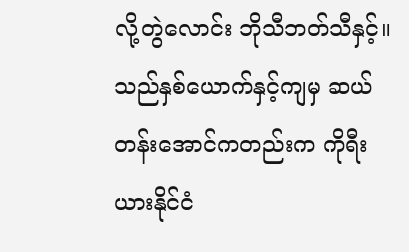လို့တွဲလောင်း ဘိုသီဘတ်သီနှင့်။  သည်နှစ်ယောက်နှင့်ကျမှ ဆယ်တန်းအောင်ကတည်းက ကိုရီးယားနိုင်ငံ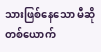သားဖြစ်နေသော မီဆိုတစ်ယောက်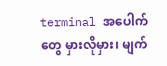terminal အပေါက်တွေ မှားလိုမှား၊ မျက်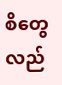စိတွေလည်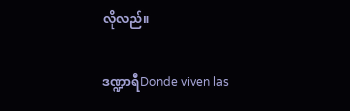လိုလည်။

ဒဏ္ဍာရီDonde viven las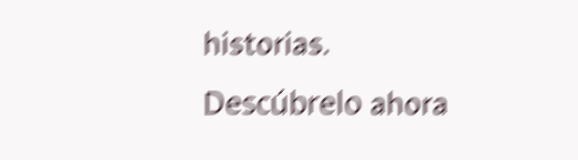historias. Descúbrelo ahora